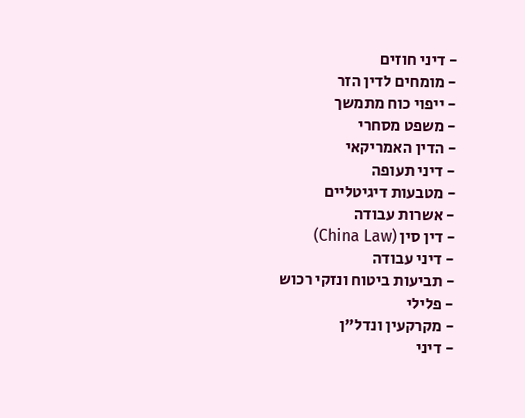- דיני חוזים
- מומחים לדין הזר
- ייפוי כוח מתמשך
- משפט מסחרי
- הדין האמריקאי
- דיני תעופה
- מטבעות דיגיטליים
- אשרות עבודה
- דין סין (China Law)
- דיני עבודה
- תביעות ביטוח ונזקי רכוש
- פלילי
- מקרקעין ונדל"ן
- דיני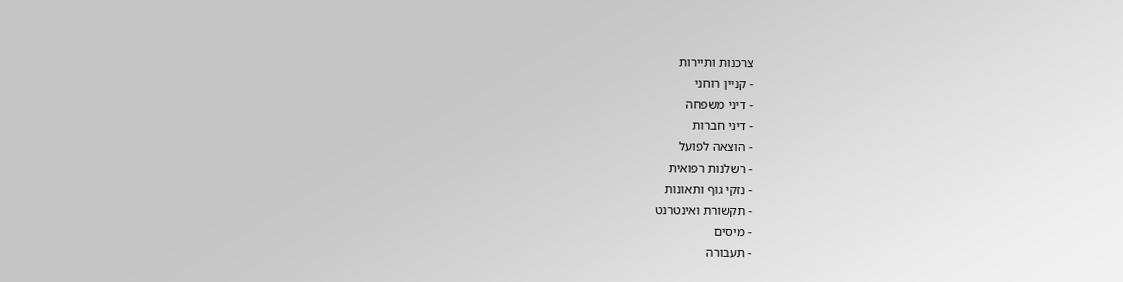צרכנות ותיירות
- קניין רוחני
- דיני משפחה
- דיני חברות
- הוצאה לפועל
- רשלנות רפואית
- נזקי גוף ותאונות
- תקשורת ואינטרנט
- מיסים
- תעבורה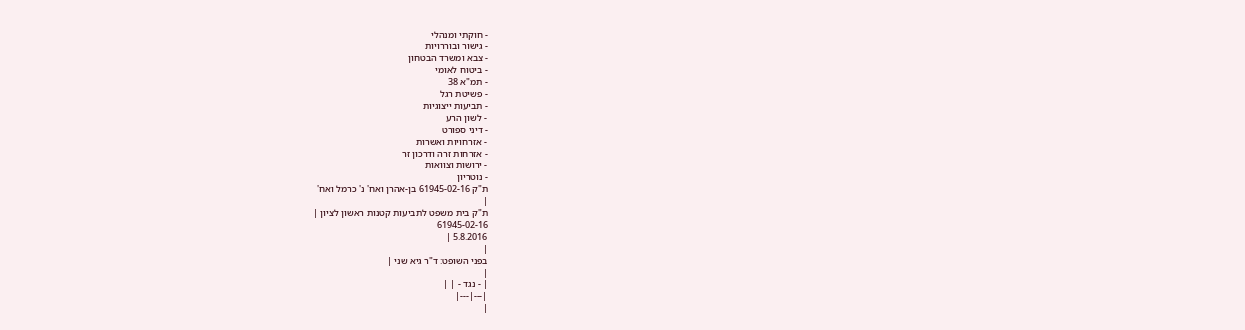- חוקתי ומנהלי
- גישור ובוררויות
- צבא ומשרד הבטחון
- ביטוח לאומי
- תמ"א 38
- פשיטת רגל
- תביעות ייצוגיות
- לשון הרע
- דיני ספורט
- אזרחויות ואשרות
- אזרחות זרה ודרכון זר
- ירושות וצוואות
- נוטריון
ת"ק 61945-02-16 בן-אהרן ואח' נ' כרמל ואח'
|
ת"ק בית משפט לתביעות קטנות ראשון לציון |
61945-02-16
5.8.2016 |
|
בפני השופט: ד"ר גיא שני |
|
| - נגד - | |
|---|---|
|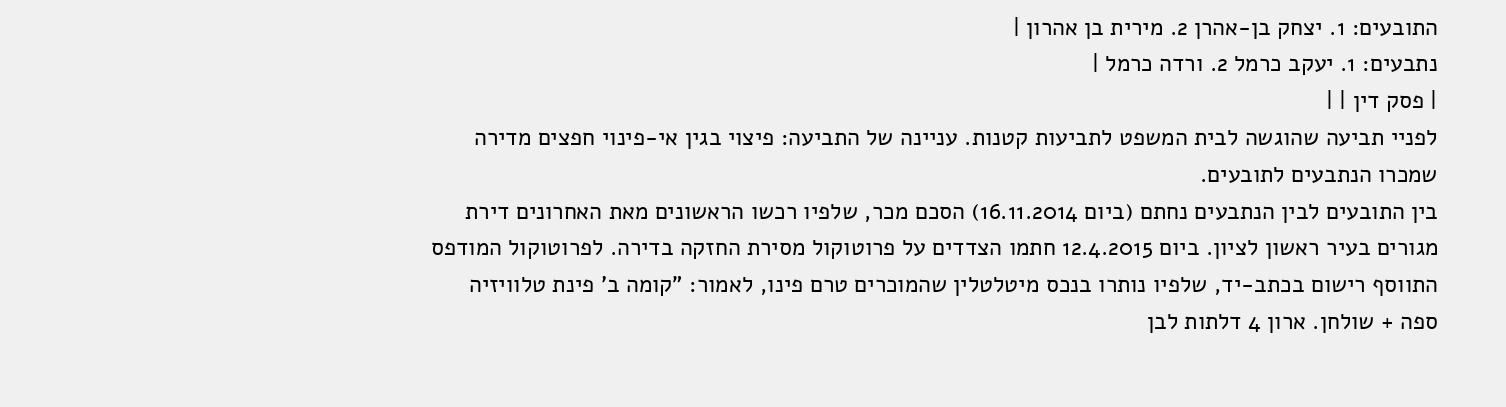התובעים: 1. יצחק בן-אהרן 2. מירית בן אהרון |
נתבעים: 1. יעקב כרמל 2. ורדה כרמל |
| פסק דין | |
לפניי תביעה שהוגשה לבית המשפט לתביעות קטנות. עניינה של התביעה: פיצוי בגין אי-פינוי חפצים מדירה שמכרו הנתבעים לתובעים.
בין התובעים לבין הנתבעים נחתם (ביום 16.11.2014) הסכם מכר, שלפיו רכשו הראשונים מאת האחרונים דירת מגורים בעיר ראשון לציון. ביום 12.4.2015 חתמו הצדדים על פרוטוקול מסירת החזקה בדירה. לפרוטוקול המודפס התווסף רישום בכתב-יד, שלפיו נותרו בנכס מיטלטלין שהמוכרים טרם פינו, לאמור: "קומה ב' פינת טלוויזיה ספה + שולחן. ארון 4 דלתות לבן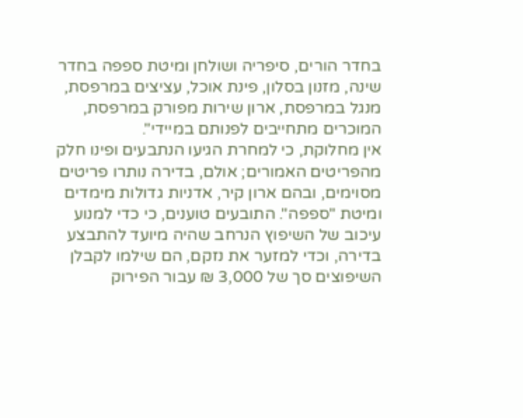בחדר הורים, סיפריה ושולחן ומיטת ספפה בחדר שינה, מזנון בסלון, פינת אוכל, עציצים במרפסת, מנגל במרפסת, ארון שירות מפורק במרפסת, המוכרים מתחייבים לפנותם במיידי".
אין מחלוקת, כי למחרת הגיעו הנתבעים ופינו חלק מהפריטים האמורים; אולם, בדירה נותרו פריטים מסוימים, ובהם ארון קיר, אדניות גדולות מימדים ומיטת "ספפה". התובעים טוענים, כי כדי למנוע עיכוב של השיפוץ הנרחב שהיה מיועד להתבצע בדירה, וכדי למזער את נזקם, הם שילמו לקבלן השיפוצים סך של 3,000 ₪ עבור הפירוק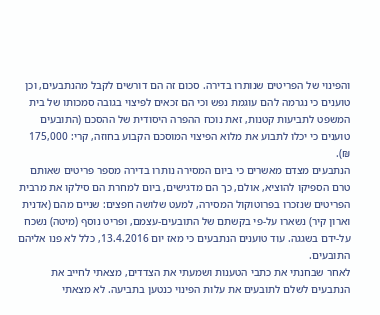והפינוי של הפריטים שנותרו בדירה. סכום זה הם דורשים לקבל מהנתבעים, וכן טוענים כי נגרמה להם עוגמת נפש וכי הם זכאים לפיצוי בגובה סמכותו של בית המשפט לתביעות קטנות, זאת נוכח ההפרה היסודית של ההסכם (התובעים טוענים כי יכלו לתבוע את מלוא הפיצוי המוסכם הקבוע בחוזה, קרי: 175,000 ₪).
הנתבעים מצדם מאשרים כי ביום המסירה נותרו בדירה מספר פריטים שאותם טרם הספיקו להוציא, אולם, כך הם מדגישים, ביום למחרת הם סילקו את מרבית הפריטים שנזכרו בפרוטוקול המסירה, למעט שלושה חפצים: שניים מהם (אדנית וארון קיר) נשארו על-פי בקשתם של התובעים-עצמם, ופריט נוסף (מיטה) נשכח על-ידם בשגגה. עוד טוענים הנתבעים כי מאז יום 13.4.2016, כלל לא פנו אליהם התובעים.
לאחר שבחנתי את כתבי הטענות ושמעתי את הצדדים, מצאתי לחייב את הנתבעים לשלם לתובעים את עלות הפינוי כנטען בתביעה. לא מצאתי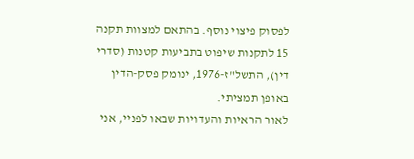לפסוק פיצוי נוסף. בהתאם למצוות תקנה 15 לתקנות שיפוט בתביעות קטנות (סדרי דין), התשל"ז-1976, ינומק פסק-הדין באופן תמציתי.
לאור הראיות והעדויות שבאו לפניי, אני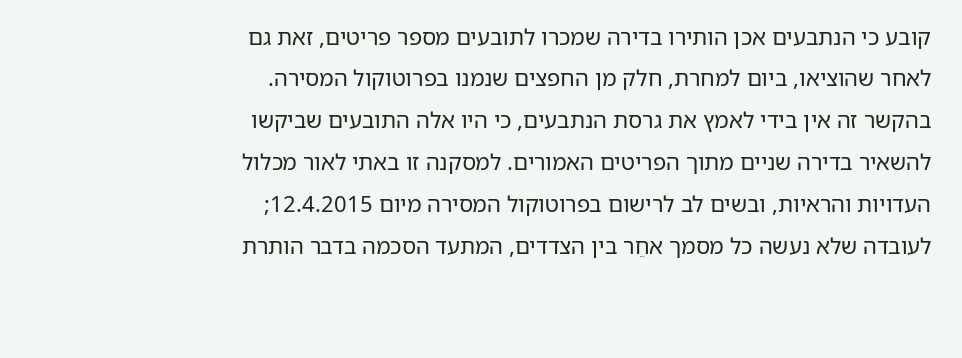קובע כי הנתבעים אכן הותירו בדירה שמכרו לתובעים מספר פריטים, זאת גם לאחר שהוציאו, ביום למחרת, חלק מן החפצים שנמנו בפרוטוקול המסירה. בהקשר זה אין בידי לאמץ את גרסת הנתבעים, כי היו אלה התובעים שביקשו להשאיר בדירה שניים מתוך הפריטים האמורים. למסקנה זו באתי לאור מכלול העדויות והראיות, ובשים לב לרישום בפרוטוקול המסירה מיום 12.4.2015; לעובדה שלא נעשה כל מסמך אחֵר בין הצדדים, המתעד הסכמה בדבר הותרת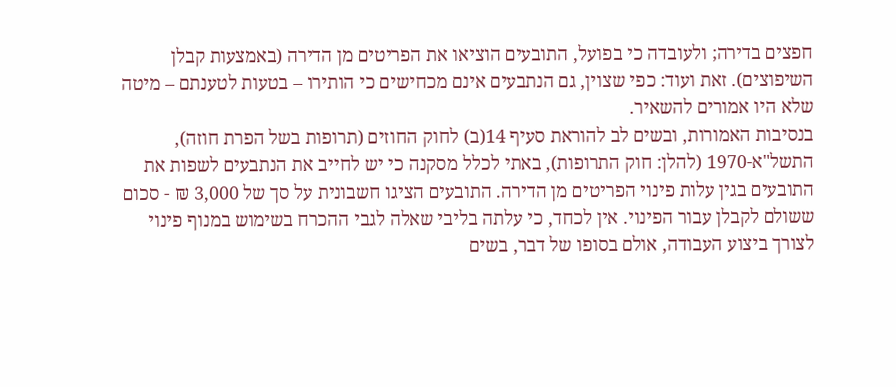חפצים בדירה; ולעובדה כי בפועל, התובעים הוציאו את הפריטים מן הדירה (באמצעות קבלן השיפוצים). זאת ועוד: כפי שצוין, גם הנתבעים אינם מכחישים כי הותירו – בטעות לטענתם – מיטה שלא היו אמורים להשאיר.
בנסיבות האמורות, ובשים לב להוראת סעיף 14(ב) לחוק החוזים (תרופות בשל הפרת חוזה), התשל"א-1970 (להלן: חוק התרופות), באתי לכלל מסקנה כי יש לחייב את הנתבעים לשפות את התובעים בגין עלות פינוי הפריטים מן הדירה. התובעים הציגו חשבונית על סך של 3,000 ₪ - סכום ששולם לקבלן עבור הפינוי. אין לכחד, כי עלתה בליבי שאלה לגבי ההכרח בשימוש במנוף פינוי לצורך ביצוע העבודה, אולם בסופו של דבר, בשים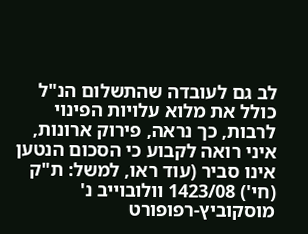לב גם לעובדה שהתשלום הנ"ל כולל את מלוא עלויות הפינוי לרבות, כך נראה, פירוק ארונות, איני רואה לקבוע כי הסכום הנטען אינו סביר (עוד ראו, למשל: ת"ק (חי') 1423/08 וולובוייב נ' מוסקוביץ-רפופורט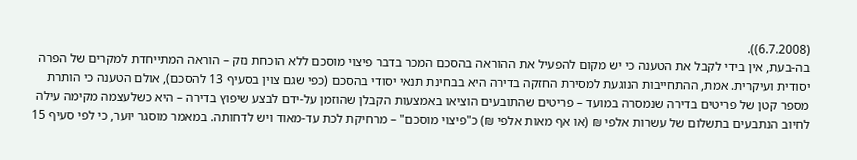(6.7.2008)).
בה-בעת, אין בידי לקבל את הטענה כי יש מקום להפעיל את ההוראה בהסכם המכר בדבר פיצוי מוסכם ללא הוכחת נזק – הוראה המתייחדת למקרים של הפרה יסודית ועיקרית. אמת, ההתחייבות הנוגעת למסירת החזקה בדירה היא בבחינת תנאי יסודי בהסכם (כפי שגם צוין בסעיף 13 להסכם), אולם הטענה כי הותרת מספר קטן של פריטים בדירה שנמסרה במועד – פריטים שהתובעים הוציאו באמצעות הקבלן שהוזמן על-ידם לבצע שיפוץ בדירה – היא כשלעצמה מקימה עילה לחיוב הנתבעים בתשלום של עשרות אלפי ₪ (או אף מאות אלפי ₪) כ"פיצוי מוסכם" – מרחיקת לכת עד-מאוד ויש לדחותה. במאמר מוסגר יוּער, כי לפי סעיף 15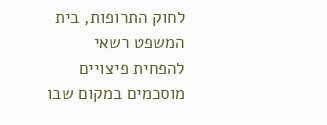לחוק התרופות, בית המשפט רשאי להפחית פיצויים מוסכמים במקום שבו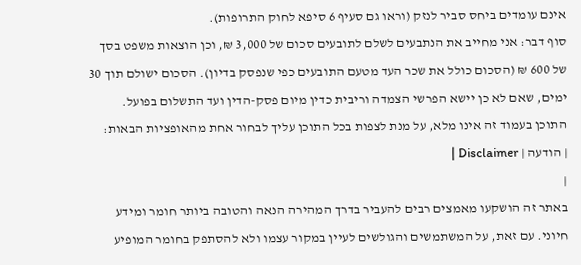אינם עומדים ביחס סביר לנזק (וראו גם סעיף 6 סיפא לחוק התרופות).
סוף דבר: אני מחייב את הנתבעים לשלם לתובעים סכום של 3,000 ₪, וכן הוצאות משפט בסך של 600 ₪ (הסכום כולל את שכר העד מטעם התובעים כפי שנפסק בדיון). הסכום ישולם תוך 30 ימים, שאם לא כן יישא הפרשי הצמדה וריבית כדין מיום פסק-הדין ועד התשלום בפועל.
התוכן בעמוד זה אינו מלא, על מנת לצפות בכל התוכן עליך לבחור אחת מהאופציות הבאות:
| הודעה | Disclaimer |
|
באתר זה הושקעו מאמצים רבים להעביר בדרך המהירה הנאה והטובה ביותר חומר ומידע חיוני. עם זאת, על המשתמשים והגולשים לעיין במקור עצמו ולא להסתפק בחומר המופיע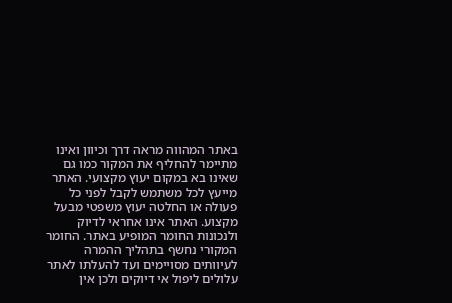באתר המהווה מראה דרך וכיוון ואינו מתיימר להחליף את המקור כמו גם שאינו בא במקום יעוץ מקצועי. האתר מייעץ לכל משתמש לקבל לפני כל פעולה או החלטה יעוץ משפטי מבעל מקצוע. האתר אינו אחראי לדיוק ולנכונות החומר המופיע באתר. החומר המקורי נחשף בתהליך ההמרה לעיוותים מסויימים ועד להעלתו לאתר עלולים ליפול אי דיוקים ולכן אין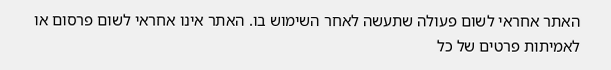האתר אחראי לשום פעולה שתעשה לאחר השימוש בו. האתר אינו אחראי לשום פרסום או לאמיתות פרטים של כל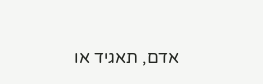אדם, תאגיד או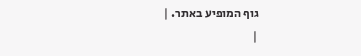גוף המופיע באתר. |
|